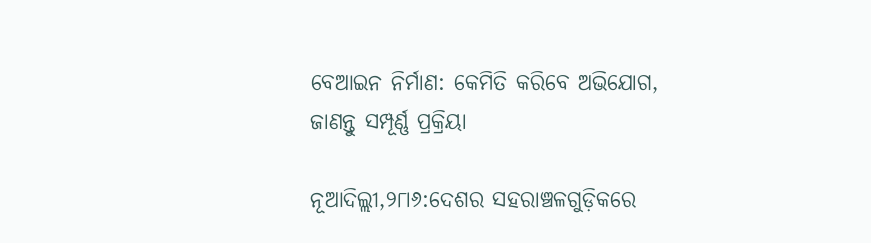ବେଆଇନ ନିର୍ମାଣ: କେମିତି କରିବେ ଅଭିଯୋଗ, ଜାଣନ୍ତୁ ସମ୍ପୂର୍ଣ୍ଣ ପ୍ରକ୍ରିୟା

ନୂଆଦିଲ୍ଲୀ,୨୮ା୬:ଦେଶର ସହରାଞ୍ଚଳଗୁଡ଼ିକରେ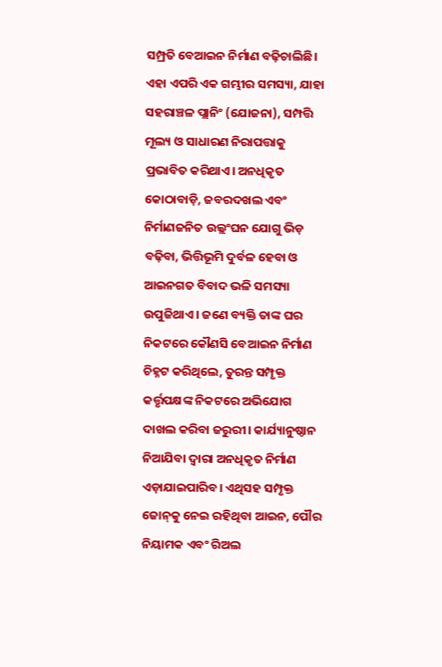ସମ୍ପ୍ରତି ବେଆଇନ ନିର୍ମାଣ ବଢ଼ିଚାଲିଛି। ଏହା ଏପରି ଏକ ଗମ୍ଭୀର ସମସ୍ୟା, ଯାହା ସହରାଞ୍ଚଳ ପ୍ଲାନିଂ (ଯୋଜନା), ସମ୍ପତ୍ତି ମୂଲ୍ୟ ଓ ସାଧାରଣ ନିରାପତ୍ତାକୁ ପ୍ରଭାବିତ କରିଥାଏ। ଅନଧିକୃତ କୋଠାବାଡ଼ି, ଜବରଦଖଲ ଏବଂ ନିର୍ମାଣଜନିତ ଉଲ୍ଲଂଘନ ଯୋଗୁ ଭିଡ଼ ବଢ଼ିବା, ଭିତ୍ତିଭୂମି ଦୁର୍ବଳ ହେବା ଓ ଆଇନଗତ ବିବାଦ ଭଳି ସମସ୍ୟା ଉପୁଜିଥାଏ। ଜଣେ ବ୍ୟକ୍ତି ତାଙ୍କ ଘର ନିକଟରେ କୌଣସି ବେଆଇନ ନିର୍ମାଣ ଚିହ୍ନଟ କରିଥିଲେ, ତୁରନ୍ତ ସମ୍ପୃକ୍ତ କର୍ତ୍ତୃପକ୍ଷଙ୍କ ନିକଟରେ ଅଭିଯୋଗ ଦାଖଲ କରିବା ଜରୁରୀ। କାର୍ଯ୍ୟାନୁଷ୍ଠାନ ନିଆଯିବା ଦ୍ୱାରା ଅନଧିକୃତ ନିର୍ମାଣ ଏଡ଼ାଯାଇପାରିବ। ଏଥିସହ ସମ୍ପୃକ୍ତ ଜୋନ୍‌କୁ ନେଇ ରହିଥିବା ଆଇନ, ପୌର ନିୟାମକ ଏବଂ ରିଅଲ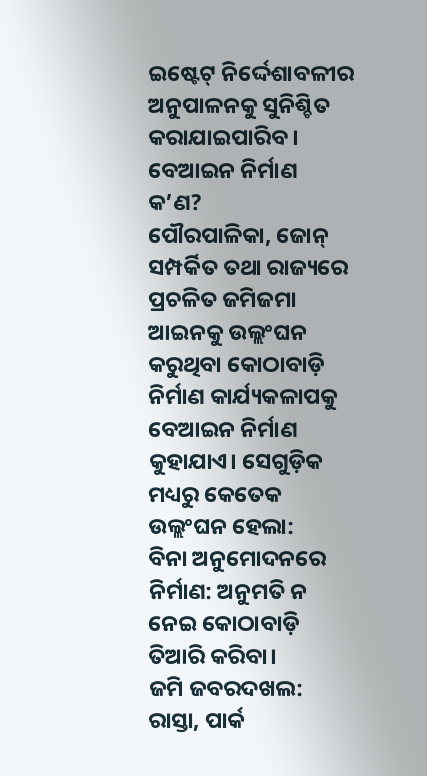ଇଷ୍ଟେଟ୍‌ ନିର୍ଦ୍ଦେଶାବଳୀର ଅନୁପାଳନକୁ ସୁନିଶ୍ଚିତ କରାଯାଇପାରିବ।
ବେଆଇନ ନିର୍ମାଣ କ’ଣ?
ପୌରପାଳିକା, ଜୋନ୍‌ ସମ୍ପର୍କିତ ତଥା ରାଜ୍ୟରେ ପ୍ରଚଳିତ ଜମିଜମା ଆଇନକୁ ଉଲ୍ଲଂଘନ କରୁଥିବା କୋଠାବାଡ଼ି ନିର୍ମାଣ କାର୍ଯ୍ୟକଳାପକୁ ବେଆଇନ ନିର୍ମାଣ କୁହାଯାଏ। ସେଗୁଡ଼ିକ ମଧ୍ୟରୁ କେତେକ ଉଲ୍ଲଂଘନ ହେଲା:
ବିନା ଅନୁମୋଦନରେ ନିର୍ମାଣ: ଅନୁମତି ନ ନେଇ କୋଠାବାଡ଼ି ତିଆରି କରିବା।
ଜମି ଜବରଦଖଲ: ରାସ୍ତା, ପାର୍କ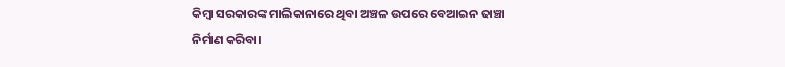କିମ୍ବା ସରକାରଙ୍କ ମାଲିକାନାରେ ଥିବା ଅଞ୍ଚଳ ଉପରେ ବେଆଇନ ଢାଞ୍ଚା ନିର୍ମାଣ କରିବା।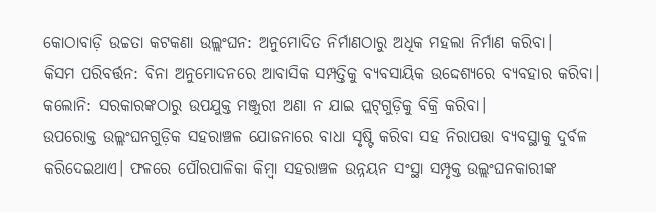କୋଠାବାଡ଼ି ଉଚ୍ଚତା କଟକଣା ଉଲ୍ଲଂଘନ: ଅନୁମୋଦିତ ନିର୍ମାଣଠାରୁ ଅଧିକ ମହଲା ନିର୍ମାଣ କରିବା।
କିସମ ପରିବର୍ତ୍ତନ: ବିନା ଅନୁମୋଦନରେ ଆବାସିକ ସମ୍ପତ୍ତିକୁ ବ୍ୟବସାୟିକ ଉଦ୍ଦେଶ୍ୟରେ ବ୍ୟବହାର କରିବା।
କଲୋନି: ସରକାରଙ୍କଠାରୁ ଉପଯୁକ୍ତ ମଞ୍ଜୁରୀ ଅଣା ନ ଯାଇ ପ୍ଲଟ୍‌ଗୁଡ଼ିକୁ ବିକ୍ରି କରିବା।
ଉପରୋକ୍ତ ଉଲ୍ଲଂଘନଗୁଡ଼ିକ ସହରାଞ୍ଚଳ ଯୋଜନାରେ ବାଧା ସୃଷ୍ଟି କରିବା ସହ ନିରାପତ୍ତା ବ୍ୟବସ୍ଥାକୁ ଦୁର୍ବଳ କରିଦେଇଥାଏ। ଫଳରେ ପୌରପାଳିକା କିମ୍ବା ସହରାଞ୍ଚଳ ଉନ୍ନୟନ ସଂସ୍ଥା ସମ୍ପୃକ୍ତ ଉଲ୍ଲଂଘନକାରୀଙ୍କ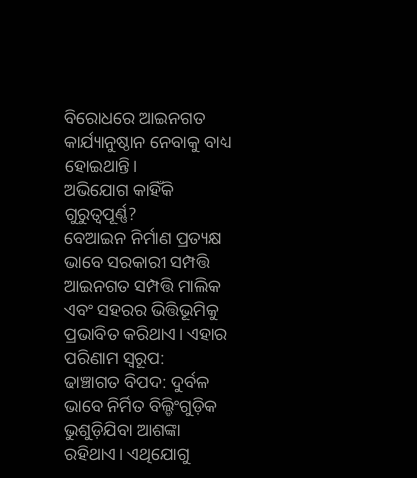ବିରୋଧରେ ଆଇନଗତ କାର୍ଯ୍ୟାନୁଷ୍ଠାନ ନେବାକୁ ବାଧ୍ୟ ହୋଇଥାନ୍ତି।
ଅଭିଯୋଗ କାହିଁକି ଗୁରୁତ୍ୱପୂର୍ଣ୍ଣ?
ବେଆଇନ ନିର୍ମାଣ ପ୍ରତ୍ୟକ୍ଷ ଭାବେ ସରକାରୀ ସମ୍ପତ୍ତି ଆଇନଗତ ସମ୍ପତ୍ତି ମାଲିକ ଏବଂ ସହରର ଭିତ୍ତିଭୂମିକୁ ପ୍ରଭାବିତ କରିଥାଏ। ଏହାର ପରିଣାମ ସ୍ବରୂପ:
ଢାଞ୍ଚାଗତ ବିପଦ: ଦୁର୍ବଳ ଭାବେ ନିର୍ମିତ ବିଲ୍ଡିଂଗୁଡ଼ିକ ଭୁଶୁଡ଼ିଯିବା ଆଶଙ୍କା ରହିଥାଏ। ଏଥିଯୋଗୁ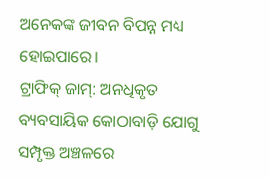ଅନେକଙ୍କ ଜୀବନ ବିପନ୍ନ ମଧ୍ୟ ହୋଇପାରେ।
ଟ୍ରାଫିକ୍‌ ଜାମ୍‌: ଅନଧିକୃତ ବ୍ୟବସାୟିକ କୋଠାବାଡ଼ି ଯୋଗୁ ସମ୍ପୃକ୍ତ ଅଞ୍ଚଳରେ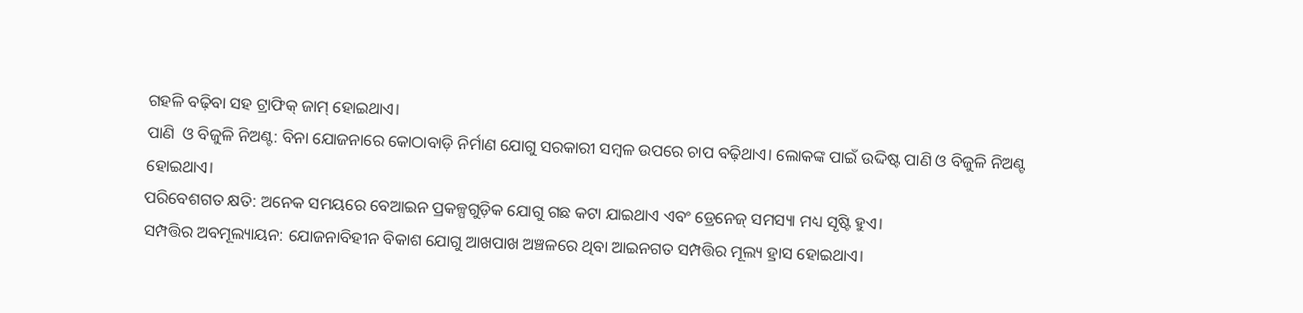ଗହଳି ବଢ଼ିବା ସହ ଟ୍ରାଫିକ୍‌ ଜାମ୍‌ ହୋଇଥାଏ।
ପାଣି  ଓ ବିଜୁଳି ନିଅଣ୍ଟ: ବିନା ଯୋଜନାରେ କୋଠାବାଡ଼ି ନିର୍ମାଣ ଯୋଗୁ ସରକାରୀ ସମ୍ବଳ ଉପରେ ଚାପ ବଢ଼ିଥାଏ। ଲୋକଙ୍କ ପାଇଁ ଉଦ୍ଦିଷ୍ଟ ପାଣି ଓ ବିଜୁଳି ନିଅଣ୍ଟ ହୋଇଥାଏ।
ପରିବେଶଗତ କ୍ଷତି: ଅନେକ ସମୟରେ ବେଆଇନ ପ୍ରକଳ୍ପଗୁଡ଼ିକ ଯୋଗୁ ଗଛ କଟା ଯାଇଥାଏ ଏବଂ ଡ୍ରେନେଜ୍‌ ସମସ୍ୟା ମଧ୍ୟ ସୃଷ୍ଟି ହୁଏ।
ସମ୍ପତ୍ତିର ଅବମୂଲ୍ୟାୟନ: ଯୋଜନାବିହୀନ ବିକାଶ ଯୋଗୁ ଆଖପାଖ ଅଞ୍ଚଳରେ ଥିବା ଆଇନଗତ ସମ୍ପତ୍ତିର ମୂଲ୍ୟ ହ୍ରାସ ହୋଇଥାଏ।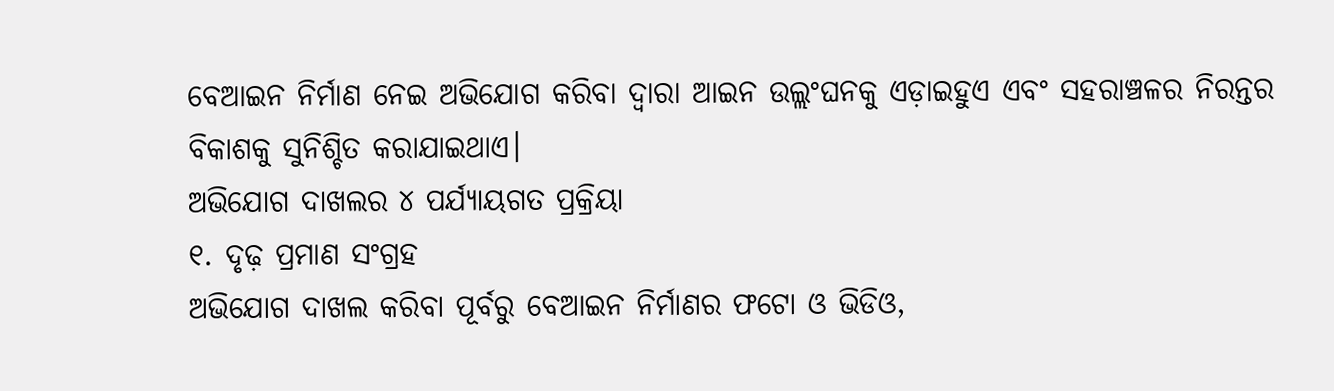ବେଆଇନ ନିର୍ମାଣ ନେଇ ଅଭିଯୋଗ କରିବା ଦ୍ୱାରା ଆଇନ ଉଲ୍ଲଂଘନକୁ ଏଡ଼ାଇହୁଏ ଏବଂ ସହରାଞ୍ଚଳର ନିରନ୍ତର ବିକାଶକୁ ସୁନିଶ୍ଚିତ କରାଯାଇଥାଏ।
ଅଭିଯୋଗ ଦାଖଲର ୪ ପର୍ଯ୍ୟାୟଗତ ପ୍ରକ୍ରିୟା
୧. ଦୃଢ଼ ପ୍ରମାଣ ସଂଗ୍ରହ
ଅଭିଯୋଗ ଦାଖଲ କରିବା ପୂର୍ବରୁ ବେଆଇନ ନିର୍ମାଣର ଫଟୋ ଓ ଭିଡିଓ,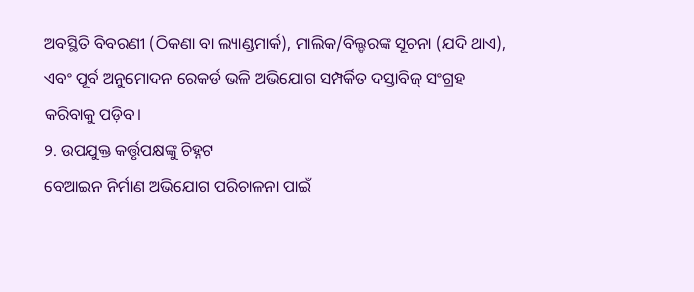ଅବସ୍ଥିତି ବିବରଣୀ (ଠିକଣା ବା ଲ୍ୟାଣ୍ଡମାର୍କ), ମାଲିକ/ବିଲ୍ଡରଙ୍କ ସୂଚନା (ଯଦି ଥାଏ), ଏବଂ ପୂର୍ବ ଅନୁମୋଦନ ରେକର୍ଡ ଭଳି ଅଭିଯୋଗ ସମ୍ପର୍କିତ ଦସ୍ତାବିଜ୍‌ ସଂଗ୍ରହ କରିବାକୁ ପଡ଼ିବ।
୨. ଉପଯୁକ୍ତ କର୍ତ୍ତୃପକ୍ଷଙ୍କୁ ଚିହ୍ନଟ
ବେଆଇନ ନିର୍ମାଣ ଅଭିଯୋଗ ପରିଚାଳନା ପାଇଁ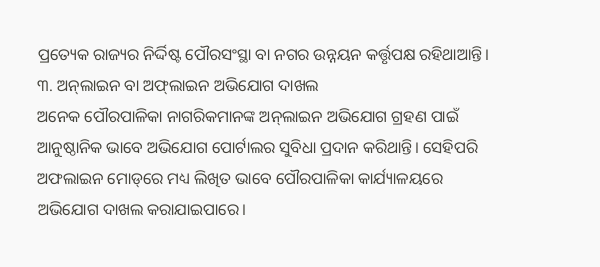ପ୍ରତ୍ୟେକ ରାଜ୍ୟର ନିର୍ଦ୍ଦିଷ୍ଟ ପୌରସଂସ୍ଥା ବା ନଗର ଉନ୍ନୟନ କର୍ତ୍ତୃପକ୍ଷ ରହିଥାଆନ୍ତି।
୩. ଅନ୍‌ଲାଇନ ବା ଅଫ୍‌ଲାଇନ ଅଭିଯୋଗ ଦାଖଲ
ଅନେକ ପୌରପାଳିକା ନାଗରିକମାନଙ୍କ ଅନ୍‌ଲାଇନ ଅଭିଯୋଗ ଗ୍ରହଣ ପାଇଁ ଆନୁଷ୍ଠାନିକ ଭାବେ ଅଭିଯୋଗ ପୋର୍ଟାଲର ସୁବିଧା ପ୍ରଦାନ କରିଥାନ୍ତି। ସେହିପରି ଅଫଲାଇନ ମୋଡ୍‌ରେ ମଧ୍ୟ ଲିଖିତ ଭାବେ ପୌରପାଳିକା କାର୍ଯ୍ୟାଳୟରେ ଅଭିଯୋଗ ଦାଖଲ କରାଯାଇପାରେ।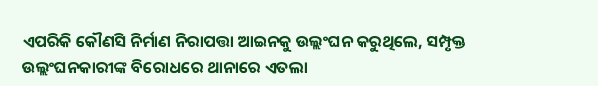ଏପରିକି କୌଣସି ନିର୍ମାଣ ନିରାପତ୍ତା ଆଇନକୁ ଉଲ୍ଲଂଘନ କରୁଥିଲେ, ସମ୍ପୃକ୍ତ ଉଲ୍ଲଂଘନକାରୀଙ୍କ ବିରୋଧରେ ଥାନାରେ ଏତଲା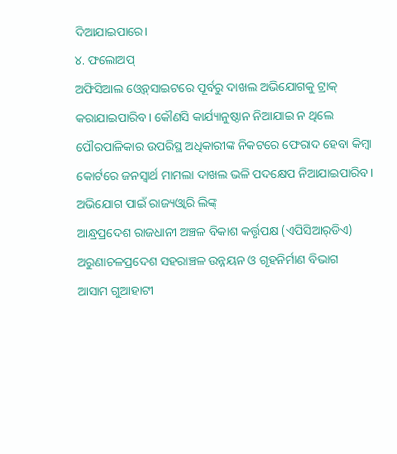ଦିଆଯାଇପାରେ।
୪. ଫଲୋଅପ୍‌
ଅଫିସିଆଲ ଓ୍ବେବ୍‌ସାଇଟରେ ପୂର୍ବରୁ ଦାଖଲ ଅଭିଯୋଗକୁ ଟ୍ରାକ୍‌ କରାଯାଇପାରିବ। କୌଣସି କାର୍ଯ୍ୟାନୁଷ୍ଠାନ ନିଆଯାଇ ନ ଥିଲେ ପୌରପାଳିକାର ଉପରିସ୍ଥ ଅଧିକାରୀଙ୍କ ନିକଟରେ ଫେରାଦ ହେବା କିମ୍ବା କୋର୍ଟରେ ଜନସ୍ବାର୍ଥ ମାମଲା ଦାଖଲ ଭଳି ପଦକ୍ଷେପ ନିଆଯାଇପାରିବ।
ଅଭିଯୋଗ ପାଇଁ ରାଜ୍ୟଓ୍ବାରି ଲିଙ୍କ୍‌
ଆନ୍ଧ୍ରପ୍ରଦେଶ ରାଜଧାନୀ ଅଞ୍ଚଳ ବିକାଶ କର୍ତ୍ତୃପକ୍ଷ (ଏପିସିଆର୍‌ଡିଏ)
ଅରୁଣାଚଳପ୍ରଦେଶ ସହରାଞ୍ଚଳ ଉନ୍ନୟନ ଓ ଗୃହନିର୍ମାଣ ବିଭାଗ
ଆସାମ ଗୁଆହାଟୀ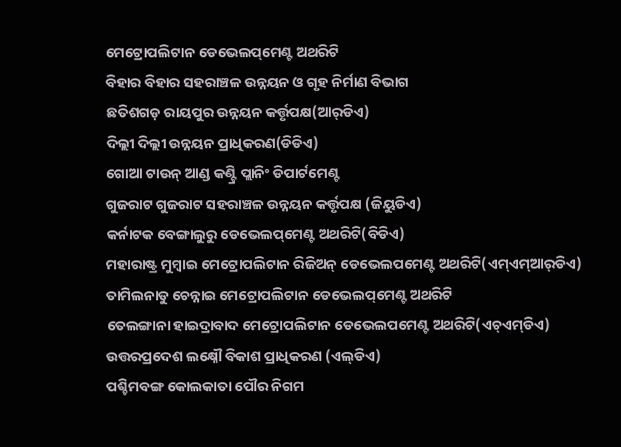ମେଟ୍ରୋପଲିଟାନ ଡେଭେଲପ୍‌ମେଣ୍ଟ ଅଥରିଟି
ବିହାର ବିହାର ସହରାଞ୍ଚଳ ଉନ୍ନୟନ ଓ ଗୃହ ନିର୍ମାଣ ବିଭାଗ
ଛତିଶଗଡ଼ ରାୟପୁର ଉନ୍ନୟନ କର୍ତ୍ତୃପକ୍ଷ(ଆର୍‌ଡିଏ)
ଦିଲ୍ଲୀ ଦିଲ୍ଲୀ ଉନ୍ନୟନ ପ୍ରାଧିକରଣ(ଡିଡିଏ)
ଗୋଆ ଟାଉନ୍‌ ଆଣ୍ଡ କଣ୍ଟ୍ରି ପ୍ଲାନିଂ ଡିପାର୍ଟମେଣ୍ଟ
ଗୁଜରାଟ ଗୁଜରାଟ ସହରାଞ୍ଚଳ ଉନ୍ନୟନ କର୍ତ୍ତୃପକ୍ଷ (ଜିୟୁଡିଏ)
କର୍ନାଟକ ବେଙ୍ଗାଲୁରୁ ଡେଭେଲପ୍‌ମେଣ୍ଟ ଅଥରିଟି(ବିଡିଏ)
ମହାରାଷ୍ଟ୍ର ମୁମ୍ବାଇ ମେଟ୍ରୋପଲିଟାନ ରିଜିଅନ୍‌ ଡେଭେଲପମେଣ୍ଟ ଅଥରିଟି(ଏମ୍‌ଏମ୍‌ଆର୍‌ଡିଏ)
ତାମିଲନାଡୁ ଚେନ୍ନାଇ ମେଟ୍ରୋପଲିଟାନ ଡେଭେଲପ୍‌ମେଣ୍ଟ ଅଥରିଟି
ତେଲଙ୍ଗାନା ହାଇଦ୍ରାବାଦ ମେଟ୍ରୋପଲିଟାନ ଡେଭେଲପମେଣ୍ଟ ଅଥରିଟି(ଏଚ୍‌ଏମ୍‌ଡିଏ)
ଉତ୍ତରପ୍ରଦେଶ ଲକ୍ଷ୍ନୌ ବିକାଶ ପ୍ରାଧିକରଣ (ଏଲ୍‌ଡିଏ)
ପଶ୍ଚିମବଙ୍ଗ କୋଲକାତା ପୌର ନିଗମ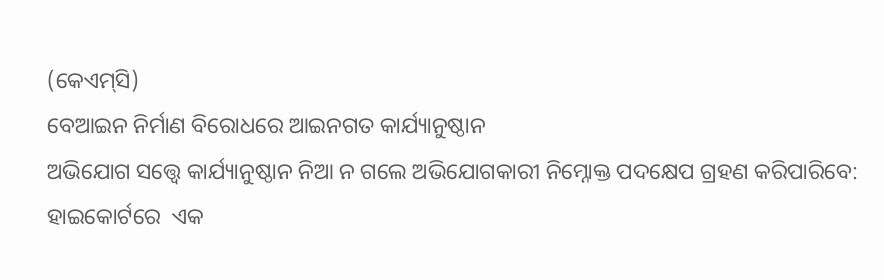(କେଏମ୍‌ସି)
ବେଆଇନ ନିର୍ମାଣ ବିରୋଧରେ ଆଇନଗତ କାର୍ଯ୍ୟାନୁଷ୍ଠାନ
ଅଭିଯୋଗ ସତ୍ତ୍ୱେ କାର୍ଯ୍ୟାନୁଷ୍ଠାନ ନିଆ ନ ଗଲେ ଅଭିଯୋଗକାରୀ ନିମ୍ନୋକ୍ତ ପଦକ୍ଷେପ ଗ୍ରହଣ କରିପାରିବେ:
ହାଇକୋର୍ଟରେ  ଏକ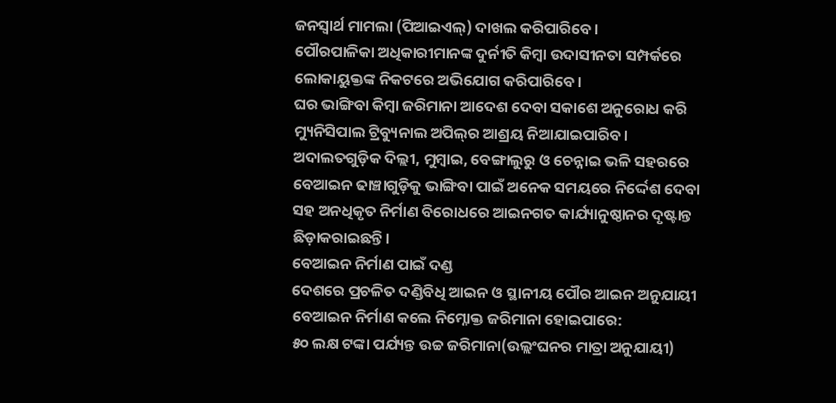ଜନସ୍ବାର୍ଥ ମାମଲା (ପିଆଇଏଲ୍‌) ଦାଖଲ କରିପାରିବେ।
ପୌରପାଳିକା ଅଧିକାରୀମାନଙ୍କ ଦୁର୍ନୀତି କିମ୍ବା ଉଦାସୀନତା ସମ୍ପର୍କରେ ଲୋକାୟୁକ୍ତଙ୍କ ନିକଟରେ ଅଭିଯୋଗ କରିପାରିବେ।
ଘର ଭାଙ୍ଗିବା କିମ୍ବା ଜରିମାନା ଆଦେଶ ଦେବା ସକାଶେ ଅନୁରୋଧ କରି ମ୍ୟୁନିସିପାଲ ଟ୍ରିବ୍ୟୁନାଲ ଅପିଲ୍‌ର ଆଶ୍ରୟ ନିଆଯାଇପାରିବ।
ଅଦାଲତଗୁଡ଼ିକ ଦିଲ୍ଲୀ, ମୁମ୍ବାଇ, ବେଙ୍ଗାଲୁରୁ ଓ ଚେନ୍ନାଇ ଭଳି ସହରରେ ବେଆଇନ ଢାଞ୍ଚାଗୁଡ଼ିକୁ ଭାଙ୍ଗିବା ପାଇଁ ଅନେକ ସମୟରେ ନିର୍ଦ୍ଦେଶ ଦେବା ସହ ଅନଧିକୃତ ନିର୍ମାଣ ବିରୋଧରେ ଆଇନଗତ କାର୍ଯ୍ୟାନୁଷ୍ଠାନର ଦୃଷ୍ଟାନ୍ତ ଛିଡ଼ାକରାଇଛନ୍ତି।
ବେଆଇନ ନିର୍ମାଣ ପାଇଁ ଦଣ୍ଡ
ଦେଶରେ ପ୍ରଚଳିତ ଦଣ୍ଡିବିଧି ଆଇନ ଓ ସ୍ଥାନୀୟ ପୌର ଆଇନ ଅନୁଯାୟୀ ବେଆଇନ ନିର୍ମାଣ କଲେ ନିମ୍ନୋକ୍ତ ଜରିମାନା ହୋଇପାରେ:
୫୦ ଲକ୍ଷ ଟଙ୍କା ପର୍ଯ୍ୟନ୍ତ ଉଚ୍ଚ ଜରିମାନା(ଉଲ୍ଲଂଘନର ମାତ୍ରା ଅନୁଯାୟୀ)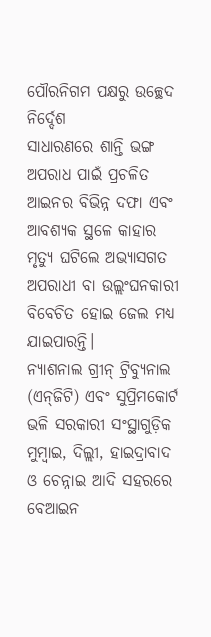ପୌରନିଗମ ପକ୍ଷରୁ ଉଚ୍ଛେଦ ନିର୍ଦ୍ଦେଶ
ସାଧାରଣରେ ଶାନ୍ତି ଭଙ୍ଗ ଅପରାଧ ପାଇଁ ପ୍ରଚଳିତ ଆଇନର ବିଭିନ୍ନ ଦଫା ଏବଂ ଆବଶ୍ୟକ ସ୍ଥଳେ କାହାର ମୃତ୍ୟୁ ଘଟିଲେ ଅଭ୍ୟାସଗତ ଅପରାଧୀ ବା ଉଲ୍ଲଂଘନକାରୀ ବିବେଚିତ ହୋଇ ଜେଲ ମଧ୍ୟ ଯାଇପାରନ୍ତି।
ନ୍ୟାଶନାଲ ଗ୍ରୀନ୍‌ ଟ୍ରିବ୍ୟୁନାଲ (ଏନ୍‌ଜିଟି) ଏବଂ ସୁପ୍ରିମକୋର୍ଟ ଭଳି ସରକାରୀ ସଂସ୍ଥାଗୁଡ଼ିକ ମୁମ୍ବାଇ, ଦିଲ୍ଲୀ, ହାଇଦ୍ରାବାଦ ଓ ଚେନ୍ନାଇ ଆଦି ସହରରେ ବେଆଇନ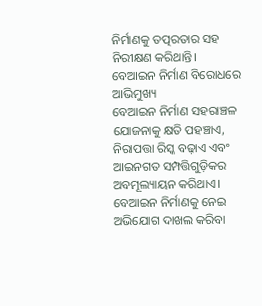ନିର୍ମାଣକୁ ତତ୍ପରତାର ସହ ନିରୀକ୍ଷଣ କରିଥାନ୍ତି।
ବେଆଇନ ନିର୍ମାଣ ବିରୋଧରେ ଆଭିମୁଖ୍ୟ
ବେଆଇନ ନିର୍ମାଣ ସହରାଞ୍ଚଳ ଯୋଜନାକୁ କ୍ଷତି ପହଞ୍ଚାଏ, ନିରାପତ୍ତା ରିସ୍କ ବଢ଼ାଏ ଏବଂ ଆଇନଗତ ସମ୍ପତ୍ତିଗୁଡ଼ିକର ଅବମୂଲ୍ୟାୟନ କରିଥାଏ। ବେଆଇନ ନିର୍ମାଣକୁ ନେଇ ଅଭିଯୋଗ ଦାଖଲ କରିବା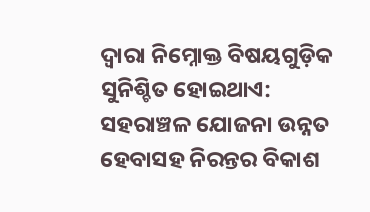ଦ୍ୱାରା ନିମ୍ନୋକ୍ତ ବିଷୟଗୁଡ଼ିକ ସୁନିଶ୍ଚିତ ହୋଇଥାଏ:
ସହରାଞ୍ଚଳ ଯୋଜନା ଉନ୍ନତ ହେବାସହ ନିରନ୍ତର ବିକାଶ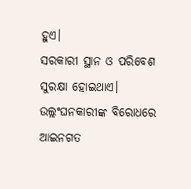ହୁଏ।
ସରକାରୀ ସ୍ଥାନ ଓ ପରିବେଶ ସୁରକ୍ଷା ହୋଇଥାଏ।
ଉଲ୍ଲଂଘନକାରୀଙ୍କ ବିରୋଧରେ ଆଇନଗତ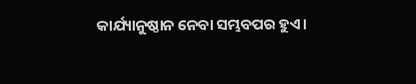କାର୍ଯ୍ୟାନୁଷ୍ଠାନ ନେବା ସମ୍ଭବପର ହୁଏ।